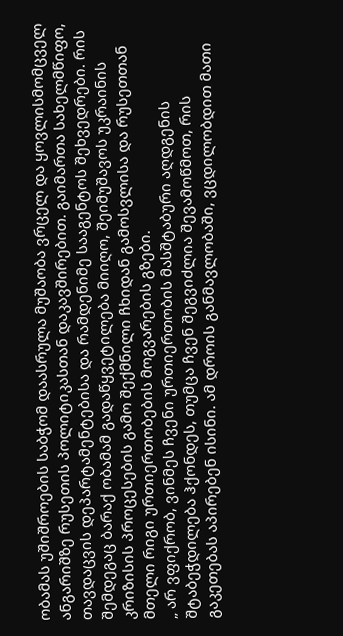ობამას უშიშროების საბჭომ დაასრულა მუშაობა ვრცელ და ყოვლისმომცველ ანგარიშზე რუსეთის პოლიტიკასთან დაკავშირებით. გაიმართა სახელმწიფო, თავდაცვის დეპარტამენტებისა და რამდენიმე სააგენტოს შეხვედრები. რის შემდეგაც ბარაქ ობამამ გადაწყვეტილება მიიღო, შეიმუშავოს უკრაინის კრიზისის პროცესების გამო შექმნილი ჩხიდან გამოსვლისა და რუსეთთან მთელი რიგი ურთიერთობების მოგვარების გზები.
„ არ ვფიქრობ, ვინმეს ჩვენი ურთიერთობის მასშტაბური აღდგენის შტაბეჭდილება ჰქონდეს, თუმცა ჩვენ შეგვიძლია შევამოწმოთ, რის გაკეთებას აპირებენ ისინი. ამ დროის განმავლობაში, ვცდილობდით მათი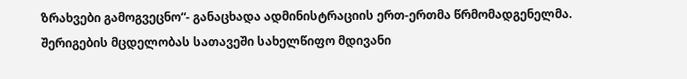ზრახვები გამოგვეცნო“- განაცხადა ადმინისტრაციის ერთ-ერთმა წრმომადგენელმა.
შერიგების მცდელობას სათავეში სახელწიფო მდივანი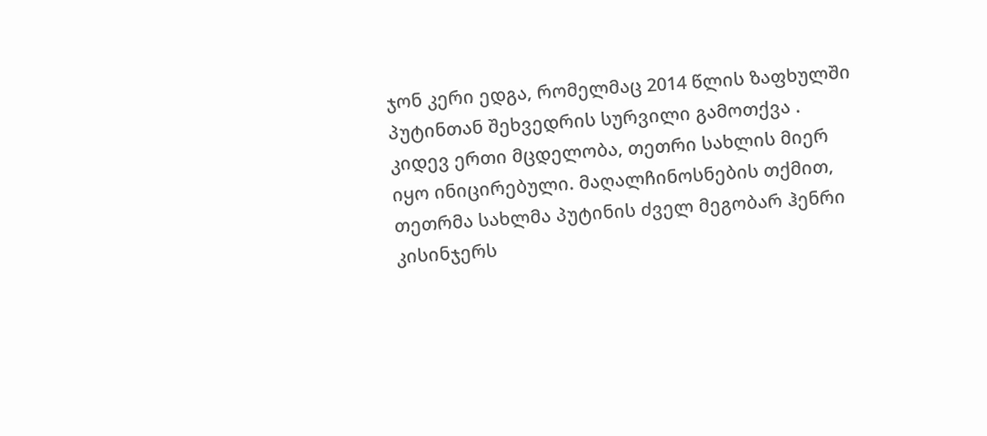ჯონ კერი ედგა, რომელმაც 2014 წლის ზაფხულში პუტინთან შეხვედრის სურვილი გამოთქვა .
კიდევ ერთი მცდელობა, თეთრი სახლის მიერ იყო ინიცირებული. მაღალჩინოსნების თქმით, თეთრმა სახლმა პუტინის ძველ მეგობარ ჰენრი კისინჯერს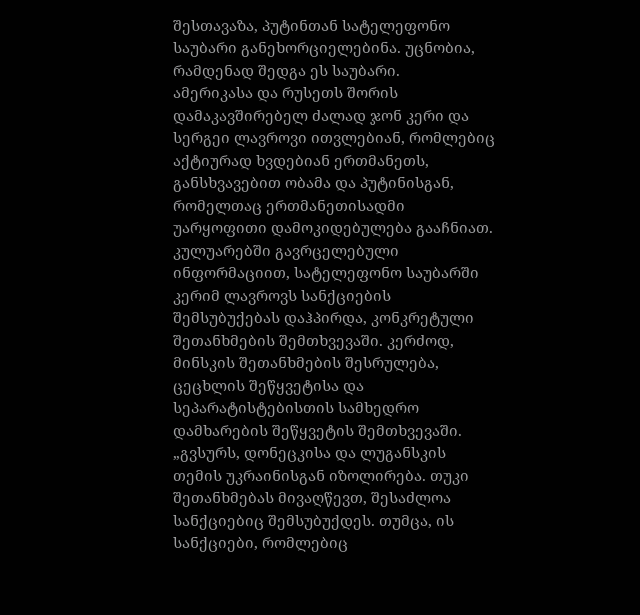შესთავაზა, პუტინთან სატელეფონო საუბარი განეხორციელებინა. უცნობია, რამდენად შედგა ეს საუბარი.
ამერიკასა და რუსეთს შორის დამაკავშირებელ ძალად ჯონ კერი და სერგეი ლავროვი ითვლებიან, რომლებიც აქტიურად ხვდებიან ერთმანეთს, განსხვავებით ობამა და პუტინისგან, რომელთაც ერთმანეთისადმი უარყოფითი დამოკიდებულება გააჩნიათ.
კულუარებში გავრცელებული ინფორმაციით, სატელეფონო საუბარში კერიმ ლავროვს სანქციების შემსუბუქებას დაჰპირდა, კონკრეტული შეთანხმების შემთხვევაში. კერძოდ, მინსკის შეთანხმების შესრულება, ცეცხლის შეწყვეტისა და სეპარატისტებისთის სამხედრო დამხარების შეწყვეტის შემთხვევაში.
„გვსურს, დონეცკისა და ლუგანსკის თემის უკრაინისგან იზოლირება. თუკი შეთანხმებას მივაღწევთ, შესაძლოა სანქციებიც შემსუბუქდეს. თუმცა, ის სანქციები, რომლებიც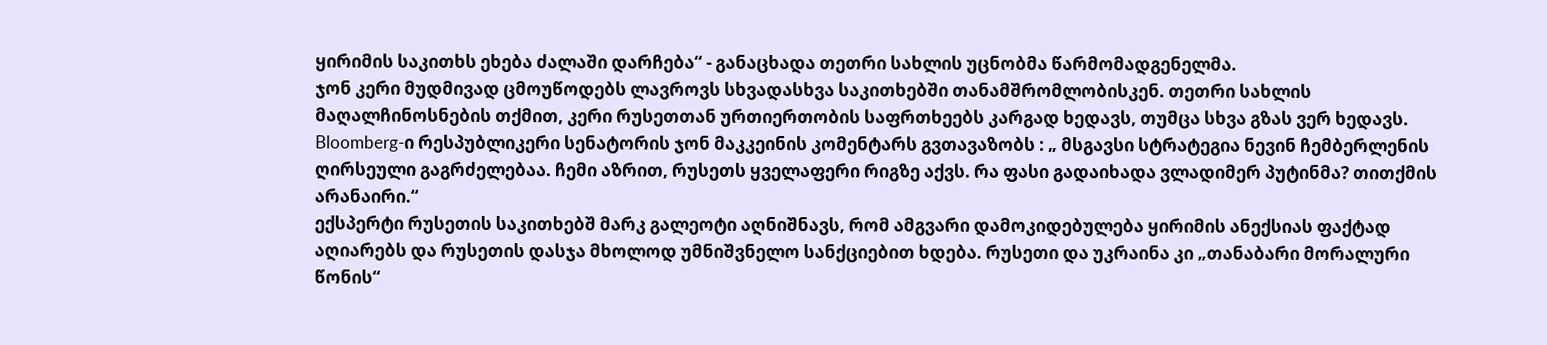ყირიმის საკითხს ეხება ძალაში დარჩება“ - განაცხადა თეთრი სახლის უცნობმა წარმომადგენელმა.
ჯონ კერი მუდმივად ცმოუწოდებს ლავროვს სხვადასხვა საკითხებში თანამშრომლობისკენ. თეთრი სახლის მაღალჩინოსნების თქმით, კერი რუსეთთან ურთიერთობის საფრთხეებს კარგად ხედავს, თუმცა სხვა გზას ვერ ხედავს.
Bloomberg-ი რესპუბლიკერი სენატორის ჯონ მაკკეინის კომენტარს გვთავაზობს : „ მსგავსი სტრატეგია ნევინ ჩემბერლენის ღირსეული გაგრძელებაა. ჩემი აზრით, რუსეთს ყველაფერი რიგზე აქვს. რა ფასი გადაიხადა ვლადიმერ პუტინმა? თითქმის არანაირი.“
ექსპერტი რუსეთის საკითხებშ მარკ გალეოტი აღნიშნავს, რომ ამგვარი დამოკიდებულება ყირიმის ანექსიას ფაქტად აღიარებს და რუსეთის დასჯა მხოლოდ უმნიშვნელო სანქციებით ხდება. რუსეთი და უკრაინა კი „თანაბარი მორალური წონის“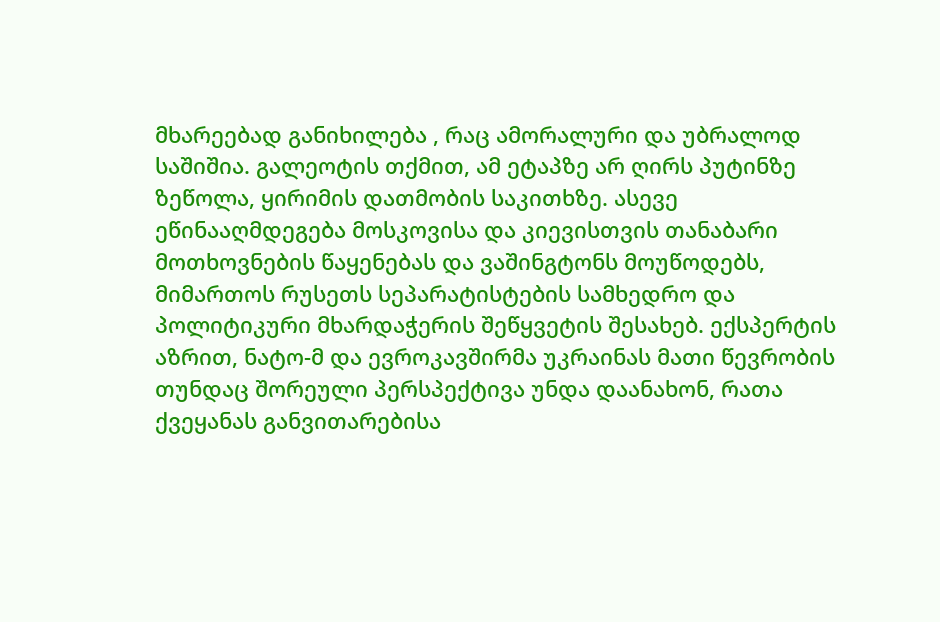მხარეებად განიხილება , რაც ამორალური და უბრალოდ საშიშია. გალეოტის თქმით, ამ ეტაპზე არ ღირს პუტინზე ზეწოლა, ყირიმის დათმობის საკითხზე. ასევე ეწინააღმდეგება მოსკოვისა და კიევისთვის თანაბარი მოთხოვნების წაყენებას და ვაშინგტონს მოუწოდებს, მიმართოს რუსეთს სეპარატისტების სამხედრო და პოლიტიკური მხარდაჭერის შეწყვეტის შესახებ. ექსპერტის აზრით, ნატო-მ და ევროკავშირმა უკრაინას მათი წევრობის თუნდაც შორეული პერსპექტივა უნდა დაანახონ, რათა ქვეყანას განვითარებისა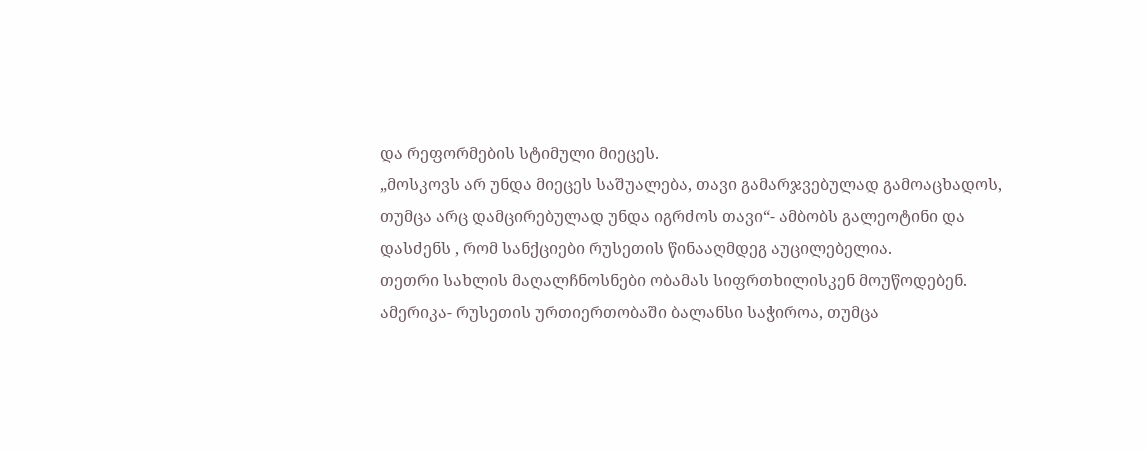და რეფორმების სტიმული მიეცეს.
„მოსკოვს არ უნდა მიეცეს საშუალება, თავი გამარჯვებულად გამოაცხადოს, თუმცა არც დამცირებულად უნდა იგრძოს თავი“- ამბობს გალეოტინი და დასძენს , რომ სანქციები რუსეთის წინააღმდეგ აუცილებელია.
თეთრი სახლის მაღალჩნოსნები ობამას სიფრთხილისკენ მოუწოდებენ. ამერიკა- რუსეთის ურთიერთობაში ბალანსი საჭიროა, თუმცა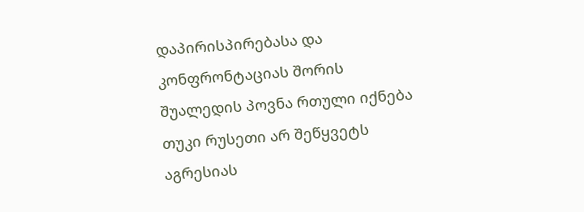დაპირისპირებასა და კონფრონტაციას შორის შუალედის პოვნა რთული იქნება თუკი რუსეთი არ შეწყვეტს აგრესიას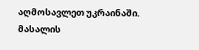აღმოსავლეთ უკრაინაში.
მასალის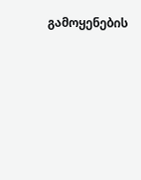გამოყენების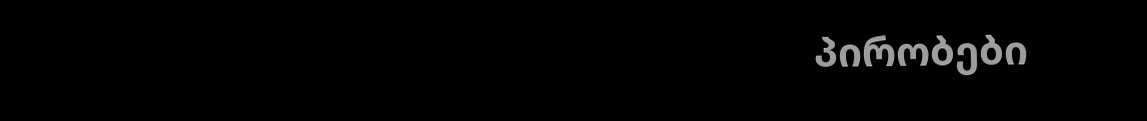პირობები